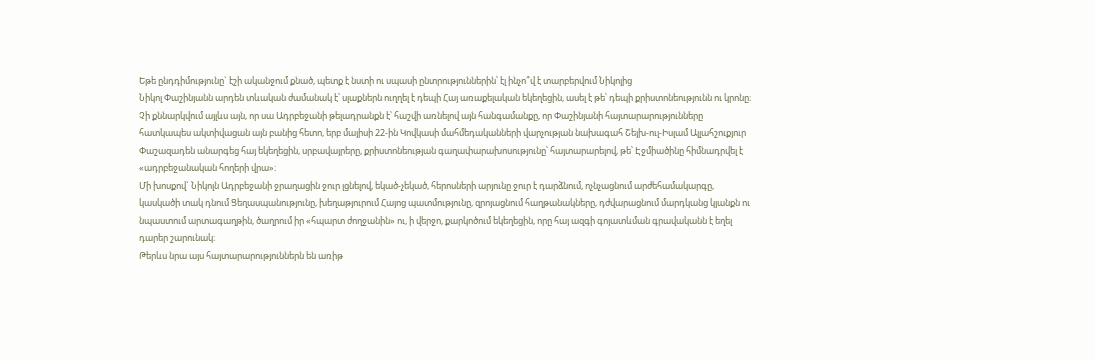Եթե ընդդիմությունը` էշի ականջում քնած, պետք է նստի ու սպասի ընտրություններին՝ էլ ինչո՞վ է տարբերվում Նիկոլից
Նիկոլ Փաշինյանն արդեն տևական ժամանակ է՝ սլաքներն ուղղել է դեպի Հայ առաքելական եկեղեցին, ասել է թե՝ դեպի քրիստոնեությունն ու կրոնը։ Չի քննարկվում այլևս այն, որ սա Ադրբեջանի թելադրանքն է՝ հաշվի առնելով այն հանգամանքը, որ Փաշինյանի հայտարարությունները հատկապես ակտիվացան այն բանից հետո, երբ մայիսի 22-ին Կովկասի մահմեդականների վարչության նախագահ Շեյխ-ուլ-Իսլամ Ալլահշուքյուր Փաշազադեն անարգեց հայ եկեղեցին, սրբավայրերը, քրիստոնեության գաղափարախոսությունը՝ հայտարարելով, թե՝ Էջմիածինը հիմնադրվել է «ադրբեջանական հողերի վրա»։
Մի խոսքով` Նիկոլն Ադրբեջանի ջրաղացին ջուր լցնելով, եկած-չեկած, հերոսների արյունը ջուր է դարձնում, ոչնչացնում արժեհամակարգը, կասկածի տակ դնում Ցեղասպանությունը, խեղաթյուրում Հայոց պատմությունը, զրոյացնում հաղթանակները, դժվարացնում մարդկանց կյանքն ու նպաստում արտագաղթին, ծաղրում իր «հպարտ ժողջանին» ու, ի վերջո, քարկոծում եկեղեցին, որը հայ ազգի գոյատևման գրավականն է եղել դարեր շարունակ։
Թերևս նրա այս հայտարարություններն են առիթ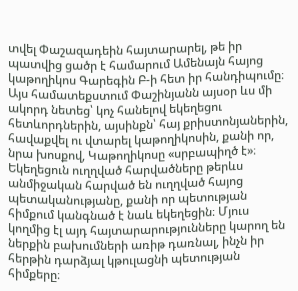տվել Փաշազադեին հայտարարել, թե իր պատվից ցածր է համարում Ամենայն հայոց կաթողիկոս Գարեգին Բ-ի հետ իր հանդիպումը։
Այս համատեքստում Փաշինյանն այսօր ևս մի ակորդ նետեց՝ կոչ հանելով եկեղեցու հետևորդներին, այսինքն՝ հայ քրիստոնյաներին, հավաքվել ու վտարել կաթողիկոսին, քանի որ, նրա խոսքով, Կաթողիկոսը «սրբապիղծ է»։
Եկեղեցուն ուղղված հարվածները թերևս անմիջական հարված են ուղղված հայոց պետականությանը, քանի որ պետության հիմքում կանգնած է նաև եկեղեցին։ Մյուս կողմից էլ այդ հայտարարությունները կարող են ներքին բախումների առիթ դառնալ, ինչն իր հերթին դարձյալ կթուլացնի պետության հիմքերը։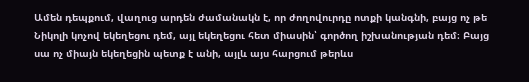Ամեն դեպքում, վաղուց արդեն ժամանակն է, որ ժողովուրդը ոտքի կանգնի, բայց ոչ թե Նիկոլի կոչով եկեղեցու դեմ, այլ եկեղեցու հետ միասին՝ գործող իշխանության դեմ։ Բայց սա ոչ միայն եկեղեցին պետք է անի, այլև այս հարցում թերևս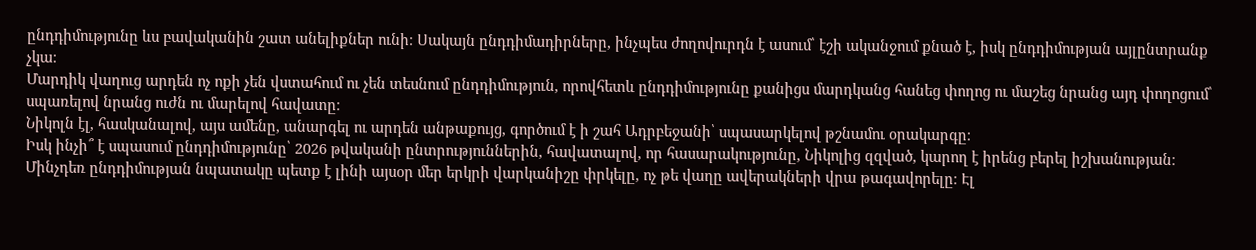ընդդիմությունը ևս բավականին շատ անելիքներ ունի։ Սակայն ընդդիմադիրները, ինչպես ժողովուրդն է ասում՝ էշի ականջում քնած է, իսկ ընդդիմության այլընտրանք չկա։
Մարդիկ վաղուց արդեն ոչ ոքի չեն վստահում ու չեն տեսնում ընդդիմություն, որովհետև ընդդիմությունը քանիցս մարդկանց հանեց փողոց ու մաշեց նրանց այդ փողոցում՝ սպառելով նրանց ուժն ու մարելով հավատը։
Նիկոլն էլ, հասկանալով, այս ամենը, անարգել ու արդեն անթաքույց, գործում է ի շահ Ադրբեջանի՝ սպասարկելով թշնամու օրակարգը։
Իսկ ինչի՞ է սպասում ընդդիմությունը՝ 2026 թվականի ընտրություններին, հավատալով, որ հասարակությունը, Նիկոլից զզված, կարող է իրենց բերել իշխանության։
Մինչդեռ ընդդիմության նպատակը պետք է լինի այսօր մեր երկրի վարկանիշը փրկելը, ոչ թե վաղը ավերակների վրա թագավորելը։ Էլ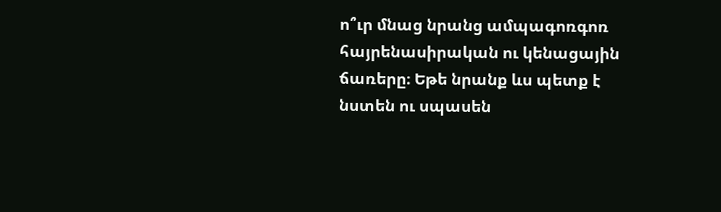ո՞ւր մնաց նրանց ամպագոռգոռ հայրենասիրական ու կենացային ճառերը։ Եթե նրանք ևս պետք է նստեն ու սպասեն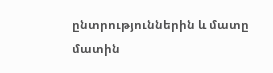ընտրություններին և մատը մատին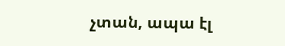չտան, ապա էլ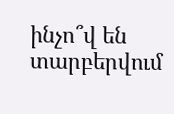ինչո՞վ են տարբերվում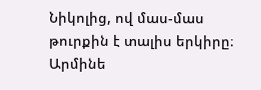Նիկոլից, ով մաս-մաս թուրքին է տալիս երկիրը։
Արմինե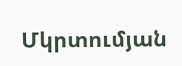Մկրտումյան